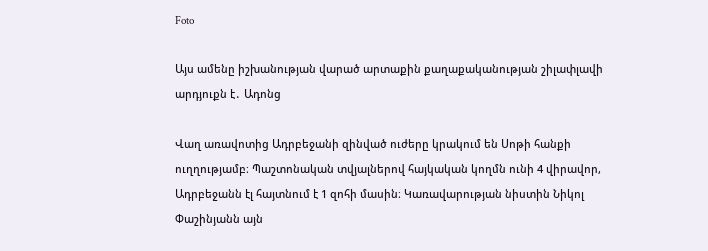Foto

Այս ամենը իշխանության վարած արտաքին քաղաքականության շիլափլավի արդյուքն է․ Ադոնց

Վաղ առավոտից Ադրբեջանի զինված ուժերը կրակում են Սոթի հանքի ուղղությամբ։ Պաշտոնական տվյալներով հայկական կողմն ունի 4 վիրավոր, Ադրբեջանն էլ հայտնում է 1 զոհի մասին։ Կառավարության նիստին Նիկոլ Փաշինյանն այն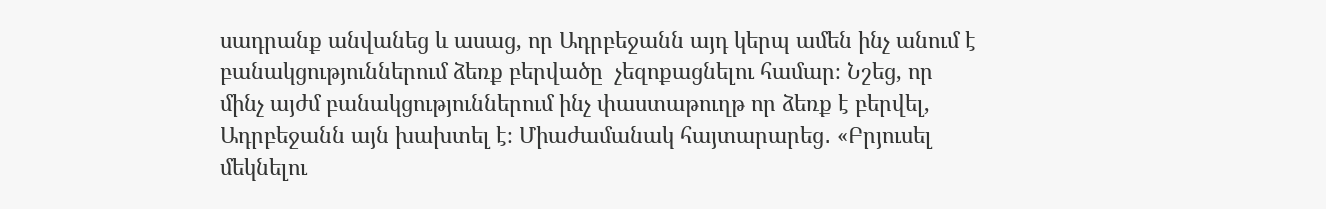սադրանք անվանեց և ասաց, որ Ադրբեջանն այդ կերպ ամեն ինչ անում է բանակցություններում ձեռք բերվածը  չեզոքացնելու համար։ Նշեց, որ մինչ այժմ բանակցություններում ինչ փաստաթուղթ որ ձեռք է բերվել, Ադրբեջանն այն խախտել է։ Միաժամանակ հայտարարեց․ «Բրյուսել մեկնելու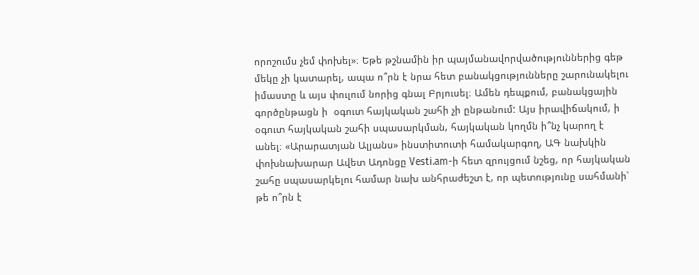որոշումս չեմ փոխել»։ Եթե թշնամին իր պայմանավորվածություններից գեթ մեկը չի կատարել, ապա ո՞րն է նրա հետ բանակցությունները շարունակելու իմաստը և այս փուլում նորից գնալ Բրյուսել։ Ամեն դեպքում, բանակցային գործընթացն ի  օգուտ հայկական շահի չի ընթանում: Այս իրավիճակում, ի օգուտ հայկական շահի սպասարկման, հայկական կողմն ի՞նչ կարող է անել։ «Արարատյան Ալյանս» ինստիտուտի համակարգող, ԱԳ նախկին փոխնախարար Ավետ Ադոնցը Vesti.am-ի հետ զրույցում նշեց, որ հայկական շահը սպասարկելու համար նախ անհրաժեշտ է, որ պետությունը սահմանի՝ թե ո՞րն է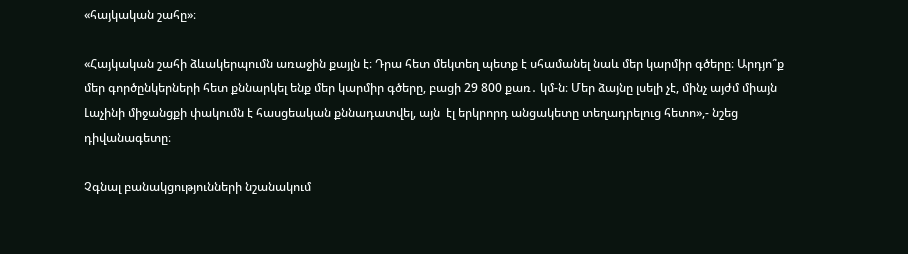«հայկական շահը»։

«Հայկական շահի ձևակերպումն առաջին քայլն է։ Դրա հետ մեկտեղ պետք է սհամանել նաև մեր կարմիր գծերը։ Արդյո՞ք մեր գործընկերների հետ քննարկել ենք մեր կարմիր գծերը, բացի 29 800 քառ․ կմ-ն։ Մեր ձայնը լսելի չէ, մինչ այժմ միայն Լաչինի միջանցքի փակումն է հասցեական քննադատվել, այն  էլ երկրորդ անցակետը տեղադրելուց հետո»,- նշեց դիվանագետը։

Չգնալ բանակցությունների նշանակում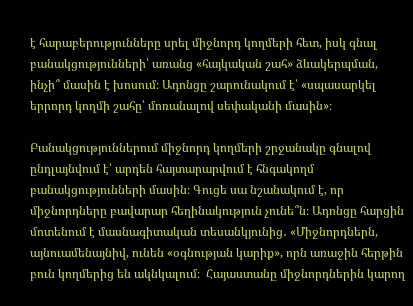է հարաբերությունները սրել միջնորդ կողմերի հետ, իսկ գնալ բանակցությունների՝ առանց «հայկական շահ» ձևակերպման, ինչի՞ մասին է խոսում։ Ադոնցը շարունակում է՝ «սպասարկել երրորդ կողմի շահը՝ մոռանալով սեփականի մասին»։

Բանակցություններում միջնորդ կողմերի շրջանակը գնալով ընդլայնվում է՝ արդեն հայտարարվում է հնգակողմ բանակցությունների մասին։ Գուցե սա նշանակում է, որ միջնորդները բավարար հեղինակություն չունե՞ն։ Ադոնցը հարցին մոտենում է մասնագիտական տեսանկյունից․ «Միջնորդներն, այնուամենայնիվ, ունեն «օգնության կարիք», որն առաջին հերթին բուն կողմերից են ակնկալում։  Հայաստանը միջնորդներին կարող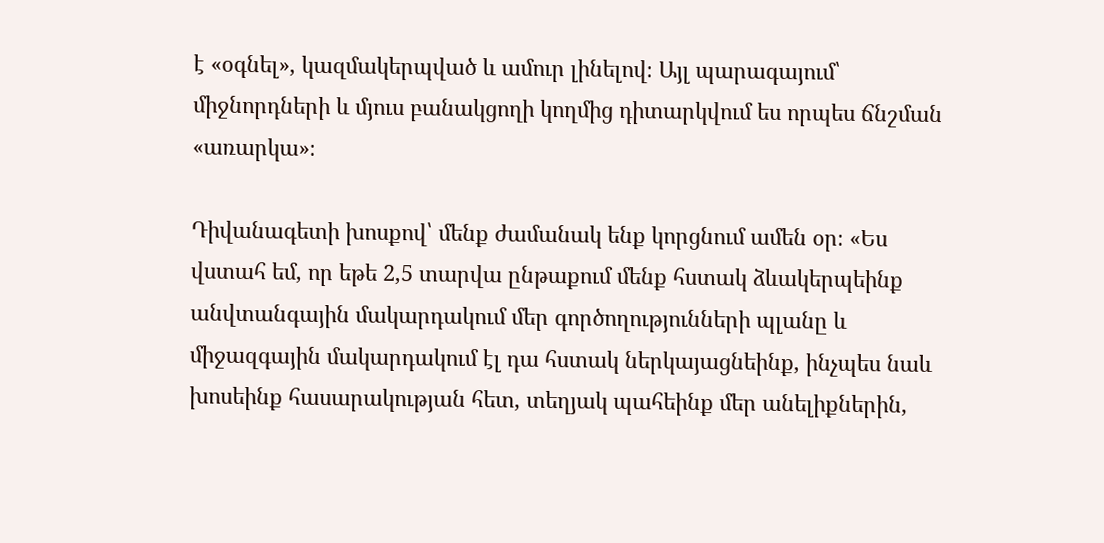է «օգնել», կազմակերպված և ամուր լինելով։ Այլ պարագայում՝ միջնորդների և մյուս բանակցողի կողմից դիտարկվում ես որպես ճնշման «առարկա»։

Դիվանագետի խոսքով՝ մենք ժամանակ ենք կորցնում ամեն օր։ «Ես վստահ եմ, որ եթե 2,5 տարվա ընթաքում մենք հստակ ձևակերպեինք անվտանգային մակարդակում մեր գործողությունների պլանը և միջազգային մակարդակում էլ դա հստակ ներկայացնեինք, ինչպես նաև խոսեինք հասարակության հետ, տեղյակ պահեինք մեր անելիքներին,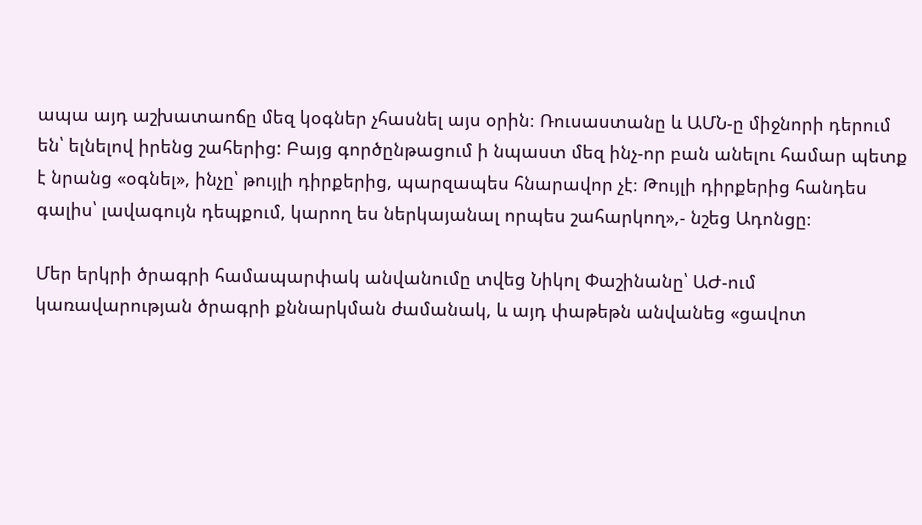ապա այդ աշխատաոճը մեզ կօգներ չհասնել այս օրին։ Ռուսաստանը և ԱՄՆ-ը միջնորի դերում են՝ ելնելով իրենց շահերից: Բայց գործընթացում ի նպաստ մեզ ինչ-որ բան անելու համար պետք է նրանց «օգնել», ինչը՝ թույլի դիրքերից, պարզապես հնարավոր չէ։ Թույլի դիրքերից հանդես գալիս՝ լավագույն դեպքում, կարող ես ներկայանալ որպես շահարկող»,- նշեց Ադոնցը։

Մեր երկրի ծրագրի համապարփակ անվանումը տվեց Նիկոլ Փաշինանը՝ ԱԺ-ում կառավարության ծրագրի քննարկման ժամանակ, և այդ փաթեթն անվանեց «ցավոտ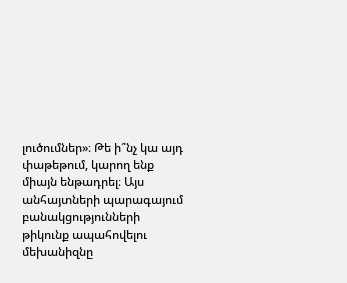լուծումներ»։ Թե ի՞նչ կա այդ փաթեթում, կարող ենք միայն ենթադրել։ Այս անհայտների պարագայում բանակցությունների թիկունք ապահովելու մեխանիզնը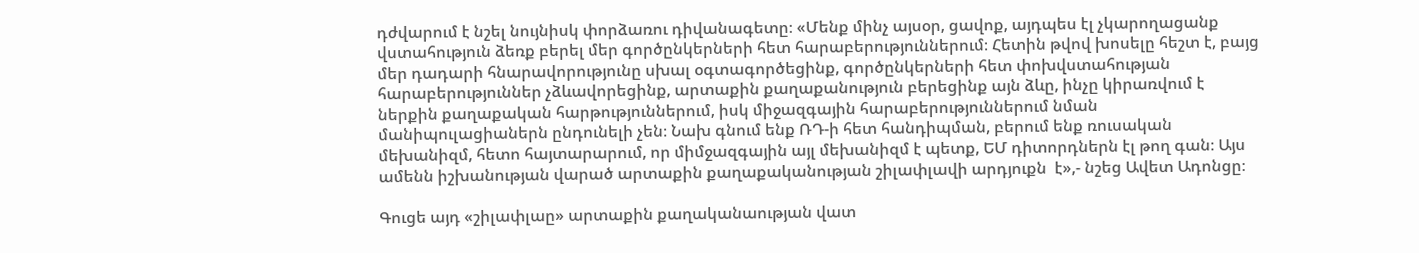դժվարում է նշել նույնիսկ փորձառու դիվանագետը։ «Մենք մինչ այսօր, ցավոք, այդպես էլ չկարողացանք վստահություն ձեռք բերել մեր գործընկերների հետ հարաբերություններում։ Հետին թվով խոսելը հեշտ է, բայց մեր դադարի հնարավորությունը սխալ օգտագործեցինք, գործընկերների հետ փոխվստահության հարաբերություններ չձևավորեցինք, արտաքին քաղաքանություն բերեցինք այն ձևը, ինչը կիրառվում է ներքին քաղաքական հարթություններում, իսկ միջազգային հարաբերություններում նման մանիպուլացիաներն ընդունելի չեն։ Նախ գնում ենք ՌԴ-ի հետ հանդիպման, բերում ենք ռուսական մեխանիզմ, հետո հայտարարում, որ միմջազգային այլ մեխանիզմ է պետք, ԵՄ դիտորդներն էլ թող գան։ Այս ամենն իշխանության վարած արտաքին քաղաքականության շիլափլավի արդյուքն  է»,- նշեց Ավետ Ադոնցը։

Գուցե այդ «շիլափլաը» արտաքին քաղականաության վատ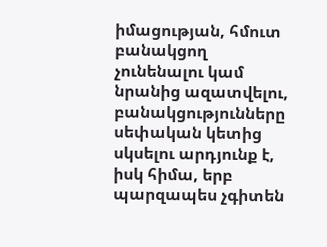իմացության, հմուտ բանակցող չունենալու կամ նրանից ազատվելու, բանակցությունները սեփական կետից սկսելու արդյունք է,  իսկ հիմա, երբ պարզապես չգիտեն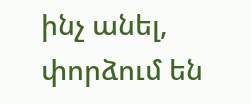ինչ անել, փորձում են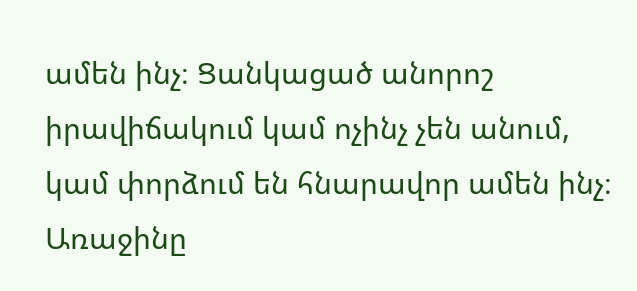ամեն ինչ։ Ցանկացած անորոշ իրավիճակում կամ ոչինչ չեն անում, կամ փորձում են հնարավոր ամեն ինչ։ Առաջինը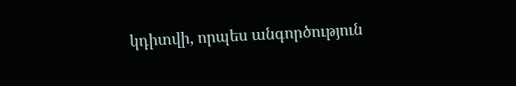կդիտվի, որպես անգործություն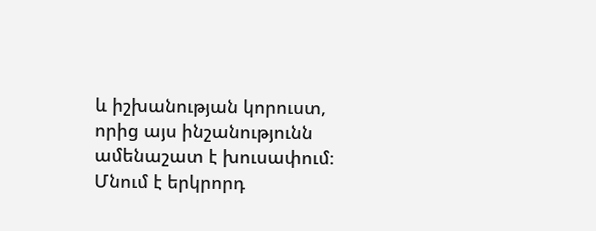և իշխանության կորուստ, որից այս ինշանությունն ամենաշատ է խուսափում։ Մնում է երկրորդ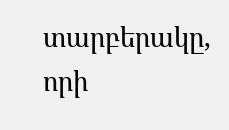տարբերակը, որի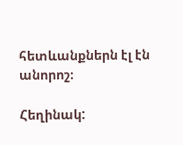հետևանքներն էլ էն անորոշ։

Հեղինակ: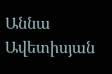Աննա Ավետիսյան